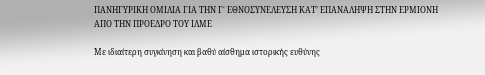ΠΑΝΗΓΥΡΙΚΗ ΟΜΙΛΙΑ ΓΙΑ ΤΗΝ Γ΄ ΕΘΝΟΣΥΝΕΛΕΥΣΗ ΚΑΤ’ ΕΠΑΝΑΛΗΨΗ ΣΤΗΝ ΕΡΜΙΟΝΗ ΑΠΟ ΤΗΝ ΠΡΟΕΔΡΟ ΤΟΥ ΙΛΜΕ

Με ιδιαίτερη συγκίνηση και βαθύ αίσθημα ιστορικής ευθύνης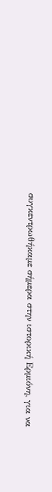συγκεντρωθήκαμε σήμερα στην ιστορική Ερμιόνη, για να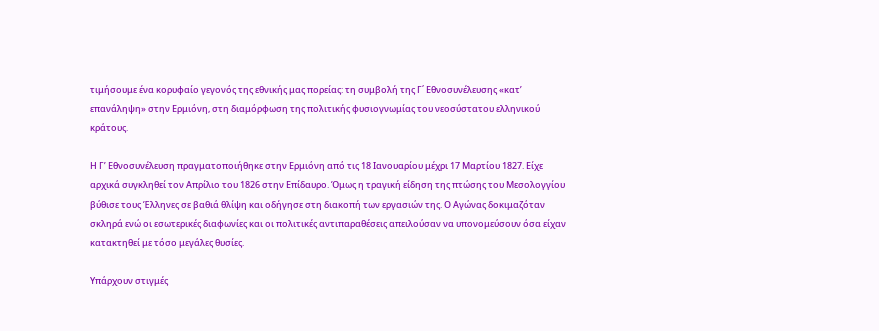τιμήσουμε ένα κορυφαίο γεγονός της εθνικής μας πορείας: τη συμβολή της Γ΄ Εθνοσυνέλευσης «κατ’ επανάληψη» στην Ερμιόνη, στη διαμόρφωση της πολιτικής φυσιογνωμίας του νεοσύστατου ελληνικού κράτους.

Η Γ’ Εθνοσυνέλευση πραγματοποιήθηκε στην Ερμιόνη από τις 18 Ιανουαρίου μέχρι 17 Μαρτίου 1827. Είχε αρχικά συγκληθεί τον Απρίλιο του 1826 στην Επίδαυρο. Όμως η τραγική είδηση της πτώσης του Μεσολογγίου βύθισε τους Έλληνες σε βαθιά θλίψη και οδήγησε στη διακοπή των εργασιών της. Ο Αγώνας δοκιμαζόταν σκληρά ενώ οι εσωτερικές διαφωνίες και οι πολιτικές αντιπαραθέσεις απειλούσαν να υπονομεύσουν όσα είχαν κατακτηθεί με τόσο μεγάλες θυσίες.

Υπάρχουν στιγμές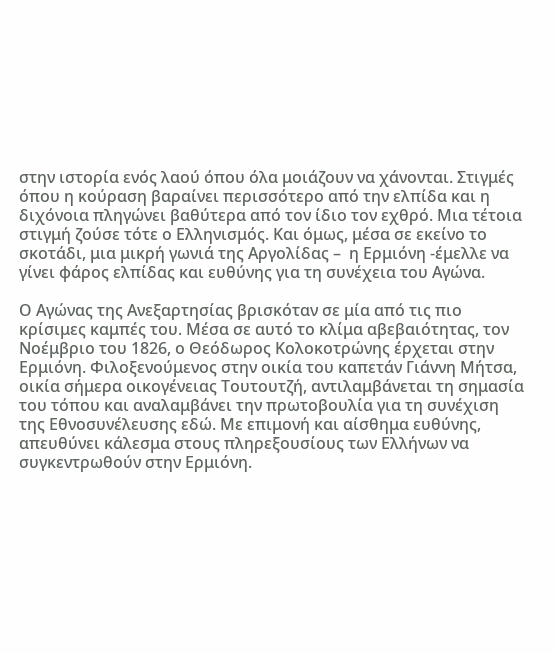στην ιστορία ενός λαού όπου όλα μοιάζουν να χάνονται. Στιγμές όπου η κούραση βαραίνει περισσότερο από την ελπίδα και η διχόνοια πληγώνει βαθύτερα από τον ίδιο τον εχθρό. Μια τέτοια στιγμή ζούσε τότε ο Ελληνισμός. Και όμως, μέσα σε εκείνο το σκοτάδι, μια μικρή γωνιά της Αργολίδας –  η Ερμιόνη -έμελλε να γίνει φάρος ελπίδας και ευθύνης για τη συνέχεια του Αγώνα.

Ο Αγώνας της Ανεξαρτησίας βρισκόταν σε μία από τις πιο κρίσιμες καμπές του. Μέσα σε αυτό το κλίμα αβεβαιότητας, τον Νοέμβριο του 1826, ο Θεόδωρος Κολοκοτρώνης έρχεται στην Ερμιόνη. Φιλοξενούμενος στην οικία του καπετάν Γιάννη Μήτσα, οικία σήμερα οικογένειας Τουτουτζή, αντιλαμβάνεται τη σημασία του τόπου και αναλαμβάνει την πρωτοβουλία για τη συνέχιση της Εθνοσυνέλευσης εδώ. Με επιμονή και αίσθημα ευθύνης, απευθύνει κάλεσμα στους πληρεξουσίους των Ελλήνων να συγκεντρωθούν στην Ερμιόνη.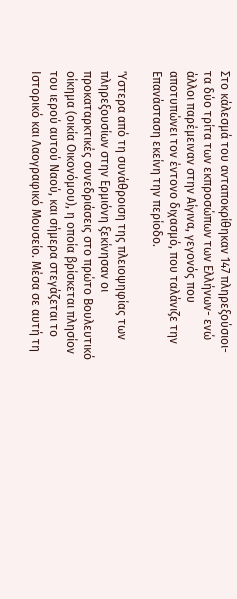Στο κάλεσμά του ανταποκρίθηκαν 147 πληρεξούσιοι- τα δύο τρίτα των εκπροσώπων των Ελλήνων- ενώ άλλοι παρέμειναν στην Αίγινα, γεγονός που αποτυπώνει τον έντονο διχασμό, που ταλάνιζε την Επανάσταση εκείνη την περίοδο.

Ύστερα από τη συνάθροιση της πλειοψηφίας των πληρεξουσίων στην Ερμιόνη ξεκίνησαν οι προκαταρκτικές συνεδριάσεις στο πρώτο Βουλευτικό οίκημα (οικία Οικονόμου), η οποία βρίσκεται πλησίον του ιερού αυτού Ναού, και σήμερα στεγάζεται το Ιστορικό και Λαογραφικό Μουσείο. Μέσα σε αυτή τη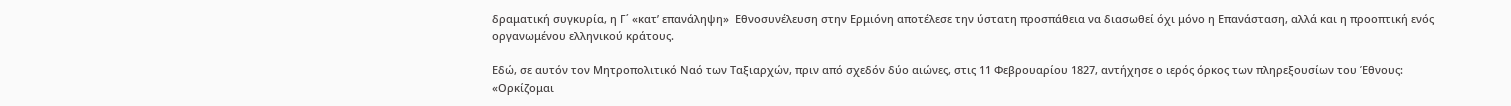δραματική συγκυρία, η Γ΄ «κατ’ επανάληψη»  Εθνοσυνέλευση στην Ερμιόνη αποτέλεσε την ύστατη προσπάθεια να διασωθεί όχι μόνο η Επανάσταση, αλλά και η προοπτική ενός οργανωμένου ελληνικού κράτους.

Εδώ, σε αυτόν τον Μητροπολιτικό Ναό των Ταξιαρχών, πριν από σχεδόν δύο αιώνες, στις 11 Φεβρουαρίου 1827, αντήχησε ο ιερός όρκος των πληρεξουσίων του Έθνους: «Ορκίζομαι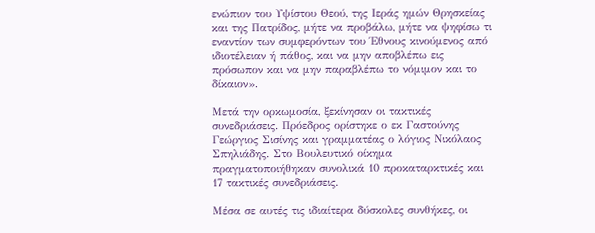ενώπιον του Υψίστου Θεού, της Ιεράς ημών Θρησκείας και της Πατρίδος, μήτε να προβάλω, μήτε να ψηφίσω τι εναντίον των συμφερόντων του Έθνους κινούμενος από ιδιοτέλειαν ή πάθος, και να μην αποβλέπω εις πρόσωπον και να μην παραβλέπω το νόμιμον και το δίκαιον».

Μετά την ορκωμοσία, ξεκίνησαν οι τακτικές συνεδριάσεις. Πρόεδρος ορίστηκε ο εκ Γαστούνης Γεώργιος Σισίνης και γραμματέας ο λόγιος Νικόλαος Σπηλιάδης. Στο Βουλευτικό οίκημα πραγματοποιήθηκαν συνολικά 10 προκαταρκτικές και 17 τακτικές συνεδριάσεις.

Μέσα σε αυτές τις ιδιαίτερα δύσκολες συνθήκες, οι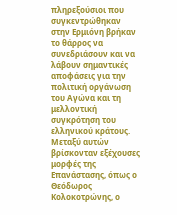πληρεξούσιοι που συγκεντρώθηκαν στην Ερμιόνη βρήκαν το θάρρος να συνεδριάσουν και να λάβουν σημαντικές αποφάσεις για την πολιτική οργάνωση του Αγώνα και τη μελλοντική συγκρότηση του ελληνικού κράτους. Μεταξύ αυτών βρίσκονταν εξέχουσες μορφές της Επανάστασης, όπως ο Θεόδωρος Κολοκοτρώνης, ο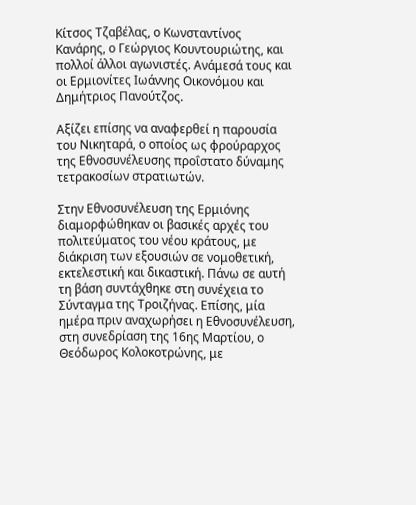Κίτσος Τζαβέλας, ο Κωνσταντίνος Κανάρης, ο Γεώργιος Κουντουριώτης, και πολλοί άλλοι αγωνιστές. Ανάμεσά τους και οι Ερμιονίτες Ιωάννης Οικονόμου και Δημήτριος Πανούτζος.

Αξίζει επίσης να αναφερθεί η παρουσία του Νικηταρά, ο οποίος ως φρούραρχος της Εθνοσυνέλευσης προΐστατο δύναμης τετρακοσίων στρατιωτών.

Στην Εθνοσυνέλευση της Ερμιόνης διαμορφώθηκαν οι βασικές αρχές του πολιτεύματος του νέου κράτους, με διάκριση των εξουσιών σε νομοθετική, εκτελεστική και δικαστική. Πάνω σε αυτή τη βάση συντάχθηκε στη συνέχεια το Σύνταγμα της Τροιζήνας. Επίσης, μία ημέρα πριν αναχωρήσει η Εθνοσυνέλευση, στη συνεδρίαση της 16ης Μαρτίου, ο Θεόδωρος Κολοκοτρώνης, με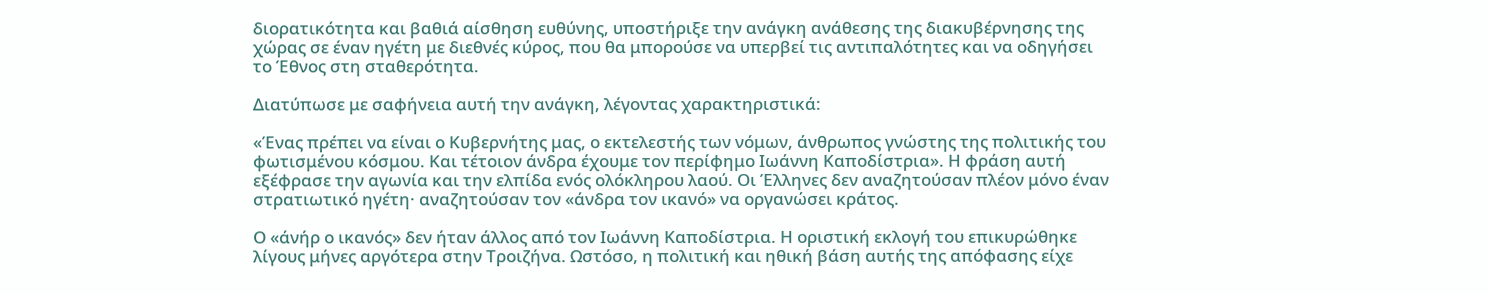διορατικότητα και βαθιά αίσθηση ευθύνης, υποστήριξε την ανάγκη ανάθεσης της διακυβέρνησης της χώρας σε έναν ηγέτη με διεθνές κύρος, που θα μπορούσε να υπερβεί τις αντιπαλότητες και να οδηγήσει το Έθνος στη σταθερότητα.

Διατύπωσε με σαφήνεια αυτή την ανάγκη, λέγοντας χαρακτηριστικά:

«Ένας πρέπει να είναι ο Κυβερνήτης μας, ο εκτελεστής των νόμων, άνθρωπος γνώστης της πολιτικής του φωτισμένου κόσμου. Και τέτοιον άνδρα έχουμε τον περίφημο Ιωάννη Καποδίστρια». Η φράση αυτή εξέφρασε την αγωνία και την ελπίδα ενός ολόκληρου λαού. Οι Έλληνες δεν αναζητούσαν πλέον μόνο έναν στρατιωτικό ηγέτη· αναζητούσαν τον «άνδρα τον ικανό» να οργανώσει κράτος.

Ο «άνήρ ο ικανός» δεν ήταν άλλος από τον Ιωάννη Καποδίστρια. Η οριστική εκλογή του επικυρώθηκε λίγους μήνες αργότερα στην Τροιζήνα. Ωστόσο, η πολιτική και ηθική βάση αυτής της απόφασης είχε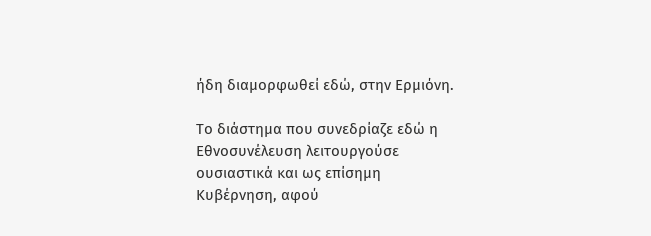ήδη διαμορφωθεί εδώ, στην Ερμιόνη.

Το διάστημα που συνεδρίαζε εδώ η Εθνοσυνέλευση λειτουργούσε ουσιαστικά και ως επίσημη Κυβέρνηση, αφού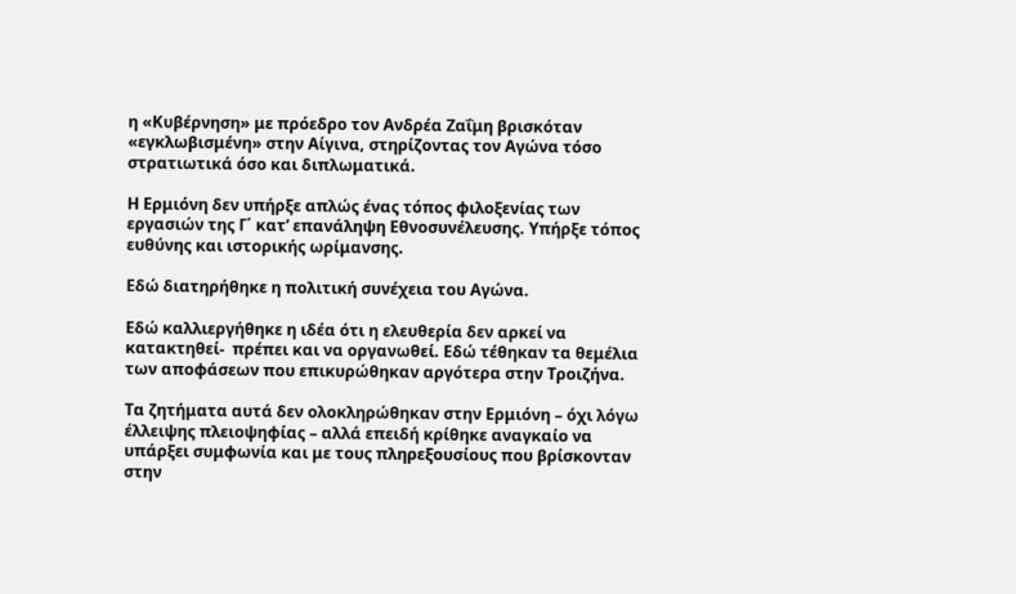η «Κυβέρνηση» με πρόεδρο τον Ανδρέα Ζαΐμη βρισκόταν «εγκλωβισμένη» στην Αίγινα, στηρίζοντας τον Αγώνα τόσο στρατιωτικά όσο και διπλωματικά.

Η Ερμιόνη δεν υπήρξε απλώς ένας τόπος φιλοξενίας των εργασιών της Γ΄ κατ’ επανάληψη Εθνοσυνέλευσης. Υπήρξε τόπος ευθύνης και ιστορικής ωρίμανσης.

Εδώ διατηρήθηκε η πολιτική συνέχεια του Αγώνα.

Εδώ καλλιεργήθηκε η ιδέα ότι η ελευθερία δεν αρκεί να κατακτηθεί-  πρέπει και να οργανωθεί. Εδώ τέθηκαν τα θεμέλια των αποφάσεων που επικυρώθηκαν αργότερα στην Τροιζήνα.

Τα ζητήματα αυτά δεν ολοκληρώθηκαν στην Ερμιόνη – όχι λόγω έλλειψης πλειοψηφίας – αλλά επειδή κρίθηκε αναγκαίο να υπάρξει συμφωνία και με τους πληρεξουσίους που βρίσκονταν στην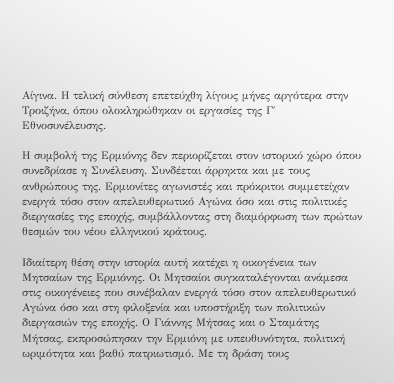Αίγινα. Η τελική σύνθεση επετεύχθη λίγους μήνες αργότερα στην Τροιζήνα, όπου ολοκληρώθηκαν οι εργασίες της Γ΄ Εθνοσυνέλευσης.

Η συμβολή της Ερμιόνης δεν περιορίζεται στον ιστορικό χώρο όπου συνεδρίασε η Συνέλευση. Συνδέεται άρρηκτα και με τους ανθρώπους της. Ερμιονίτες αγωνιστές και πρόκριτοι συμμετείχαν ενεργά τόσο στον απελευθερωτικό Αγώνα όσο και στις πολιτικές διεργασίες της εποχής, συμβάλλοντας στη διαμόρφωση των πρώτων θεσμών του νέου ελληνικού κράτους.

Ιδιαίτερη θέση στην ιστορία αυτή κατέχει η οικογένεια των Μητσαίων της Ερμιόνης. Οι Μητσαίοι συγκαταλέγονται ανάμεσα στις οικογένειες που συνέβαλαν ενεργά τόσο στον απελευθερωτικό Αγώνα όσο και στη φιλοξενία και υποστήριξη των πολιτικών διεργασιών της εποχής. Ο Γιάννης Μήτσας και ο Σταμάτης Μήτσας, εκπροσώπησαν την Ερμιόνη με υπευθυνότητα, πολιτική ωριμότητα και βαθύ πατριωτισμό. Με τη δράση τους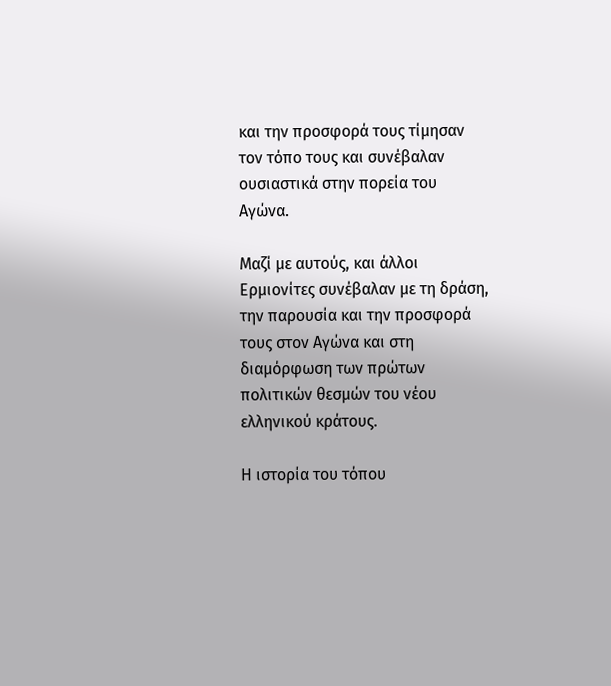και την προσφορά τους τίμησαν τον τόπο τους και συνέβαλαν ουσιαστικά στην πορεία του Αγώνα.

Μαζί με αυτούς, και άλλοι Ερμιονίτες συνέβαλαν με τη δράση, την παρουσία και την προσφορά τους στον Αγώνα και στη διαμόρφωση των πρώτων πολιτικών θεσμών του νέου ελληνικού κράτους.

Η ιστορία του τόπου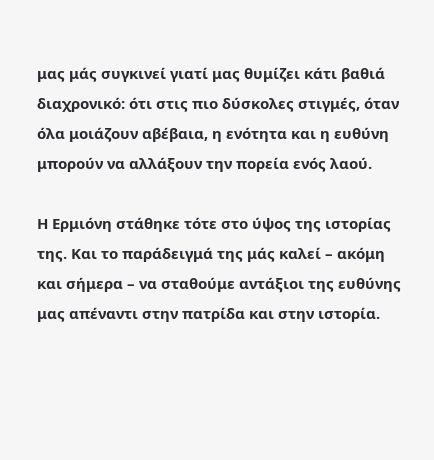μας μάς συγκινεί γιατί μας θυμίζει κάτι βαθιά διαχρονικό: ότι στις πιο δύσκολες στιγμές, όταν όλα μοιάζουν αβέβαια, η ενότητα και η ευθύνη μπορούν να αλλάξουν την πορεία ενός λαού.

Η Ερμιόνη στάθηκε τότε στο ύψος της ιστορίας της. Και το παράδειγμά της μάς καλεί – ακόμη και σήμερα – να σταθούμε αντάξιοι της ευθύνης μας απέναντι στην πατρίδα και στην ιστορία.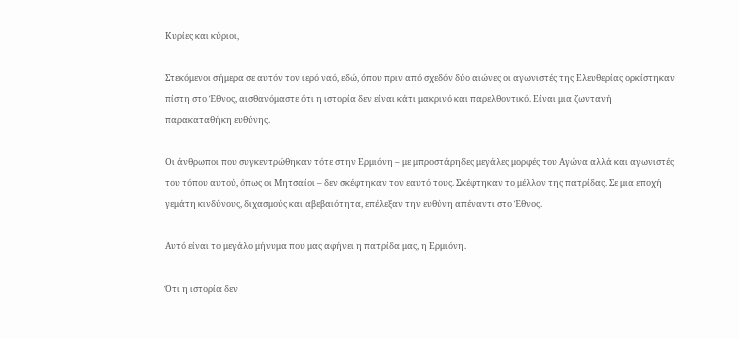Κυρίες και κύριοι,

Στεκόμενοι σήμερα σε αυτόν τον ιερό ναό, εδώ, όπου πριν από σχεδόν δύο αιώνες οι αγωνιστές της Ελευθερίας ορκίστηκαν πίστη στο Έθνος, αισθανόμαστε ότι η ιστορία δεν είναι κάτι μακρινό και παρελθοντικό. Είναι μια ζωντανή παρακαταθήκη ευθύνης.

Οι άνθρωποι που συγκεντρώθηκαν τότε στην Ερμιόνη – με μπροστάρηδες μεγάλες μορφές του Αγώνα αλλά και αγωνιστές του τόπου αυτού, όπως οι Μητσαίοι – δεν σκέφτηκαν τον εαυτό τους. Σκέφτηκαν το μέλλον της πατρίδας. Σε μια εποχή γεμάτη κινδύνους, διχασμούς και αβεβαιότητα, επέλεξαν την ευθύνη απέναντι στο Έθνος.

Αυτό είναι το μεγάλο μήνυμα που μας αφήνει η πατρίδα μας, η Ερμιόνη.

Ότι η ιστορία δεν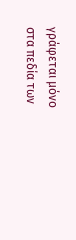γράφεται μόνο στα πεδία των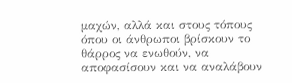μαχών, αλλά και στους τόπους όπου οι άνθρωποι βρίσκουν το θάρρος να ενωθούν, να αποφασίσουν και να αναλάβουν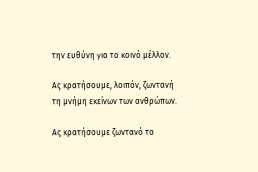την ευθύνη για το κοινό μέλλον.

Ας κρατήσουμε, λοιπόν, ζωντανή τη μνήμη εκείνων των ανθρώπων.

Ας κρατήσουμε ζωντανό το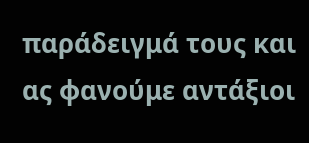παράδειγμά τους και ας φανούμε αντάξιοι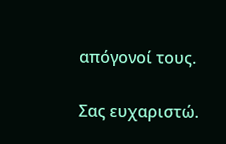απόγονοί τους.

Σας ευχαριστώ.